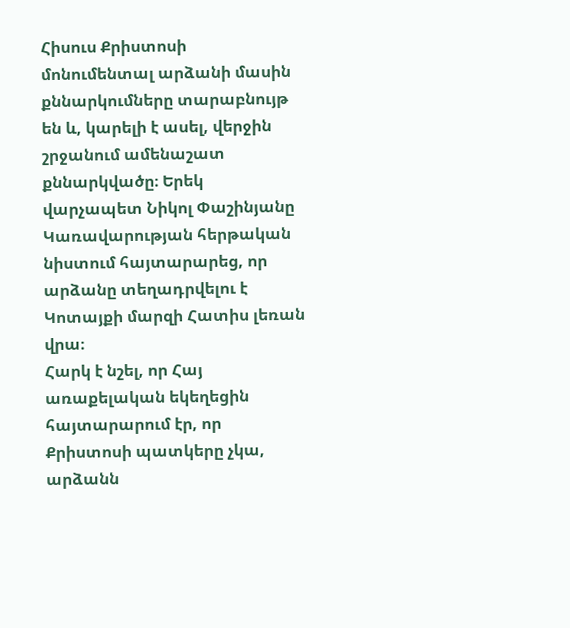Հիսուս Քրիստոսի մոնումենտալ արձանի մասին քննարկումները տարաբնույթ են և, կարելի է ասել, վերջին շրջանում ամենաշատ քննարկվածը։ Երեկ վարչապետ Նիկոլ Փաշինյանը Կառավարության հերթական նիստում հայտարարեց, որ արձանը տեղադրվելու է Կոտայքի մարզի Հատիս լեռան վրա։
Հարկ է նշել, որ Հայ առաքելական եկեղեցին հայտարարում էր, որ Քրիստոսի պատկերը չկա, արձանն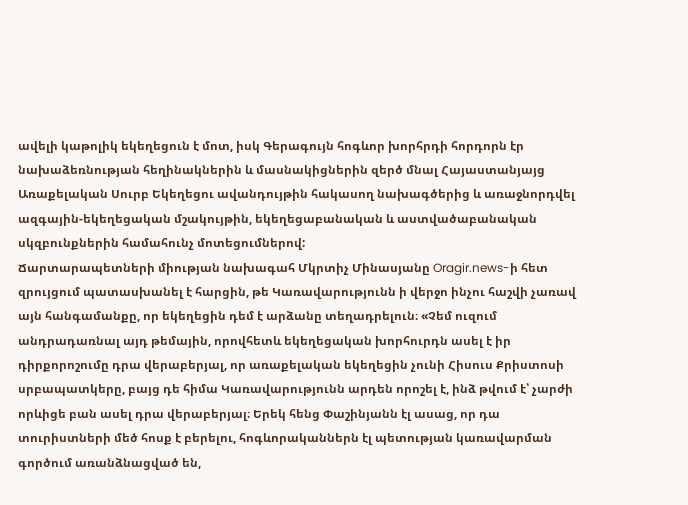ավելի կաթոլիկ եկեղեցուն է մոտ, իսկ Գերագույն հոգևոր խորհրդի հորդորն էր նախաձեռնության հեղինակներին և մասնակիցներին զերծ մնալ Հայաստանյայց Առաքելական Սուրբ Եկեղեցու ավանդույթին հակասող նախագծերից և առաջնորդվել ազգային-եկեղեցական մշակույթին, եկեղեցաբանական և աստվածաբանական սկզբունքներին համահունչ մոտեցումներով:
Ճարտարապետների միության նախագահ Մկրտիչ Մինասյանը Oragir.news-ի հետ զրույցում պատասխանել է հարցին, թե Կառավարությունն ի վերջո ինչու հաշվի չառավ այն հանգամանքը, որ եկեղեցին դեմ է արձանը տեղադրելուն։ «Չեմ ուզում անդրադառնալ այդ թեմային, որովհետև եկեղեցական խորհուրդն ասել է իր դիրքորոշումը դրա վերաբերյալ, որ առաքելական եկեղեցին չունի Հիսուս Քրիստոսի սրբապատկերը, բայց դե հիմա Կառավարությունն արդեն որոշել է, ինձ թվում է՝ չարժի որևիցե բան ասել դրա վերաբերյալ։ Երեկ հենց Փաշինյանն էլ ասաց, որ դա տուրիստների մեծ հոսք է բերելու, հոգևորականներն էլ պետության կառավարման գործում առանձնացված են,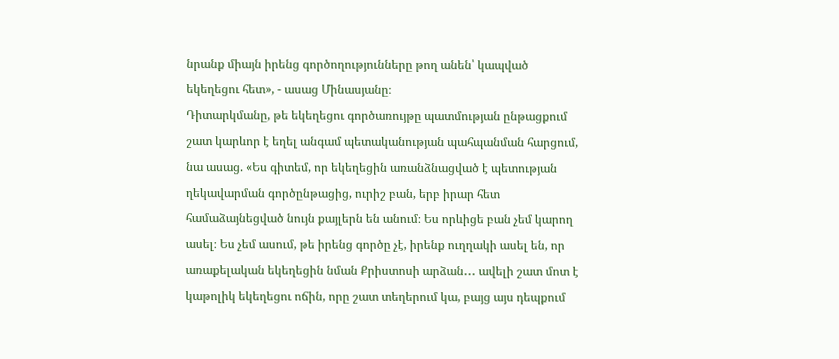նրանք միայն իրենց գործողությունները թող անեն՝ կապված եկեղեցու հետ», - ասաց Մինասյանը։
Դիտարկմանը, թե եկեղեցու գործառույթը պատմության ընթացքում շատ կարևոր է եղել անգամ պետականության պահպանման հարցում, նա ասաց. «Ես գիտեմ, որ եկեղեցին առանձնացված է պետության ղեկավարման գործընթացից, ուրիշ բան, երբ իրար հետ համաձայնեցված նույն քայլերն են անում։ Ես որևիցե բան չեմ կարող ասել։ Ես չեմ ասում, թե իրենց գործը չէ, իրենք ուղղակի ասել են, որ առաքելական եկեղեցին նման Քրիստոսի արձան․․․ ավելի շատ մոտ է կաթոլիկ եկեղեցու ոճին, որը շատ տեղերում կա, բայց այս դեպքում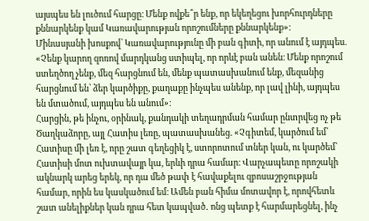այսպես են լուծում հարցը։ Մենք ովքե՞ր ենք, որ եկեղեցու խորհուրդները քննարկենք կամ Կառավարության որոշումները քննարկենք»։
Մինասյանի խոսքով՝ Կառավարությունը մի բան գիտի, որ անում է այդպես. «Չենք կարող զոռով մարդկանց ստիպել, որ որևէ բան անեն։ Մենք որոշում ստեղծող չենք, մեզ հարցնում են, մենք պատասխանում ենք, մեզանից հարցնում են՝ ձեր կարծիքը, քաղաքը ինչպես անենք, որ լավ լինի, այդպես են մտածում, այդպես են անում»։
Հարցին, թե ինչու, օրինակ, քանդակի տեղադրման համար ընտրվեց ոչ թե Ծաղկաձորը, այլ Հատիս լեռը, պատասխանեց. «Չգիտեմ, կարծում եմ՝ Հատիսը մի լեռ է, որը շատ գեղեցիկ է, ստորոտում տներ կան, ու կարծեմ՝ Հատիսի մոտ ուխտավայր կա, երևի դրա համար։ Վարչապետը որոշակի ակնարկ արեց երեկ, որ դա մեծ թափ է հավաքելու զբոսաշրջության համար, որին ես կասկածում եմ։ Ամեն բան հիմա մոտավոր է, որովհետև շատ անելիքներ կան դրա հետ կապված․ ոնց պետք է հարմարեցնել, ինչ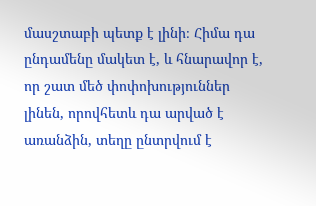մասշտաբի պետք է լինի։ Հիմա դա ընդամենը մակետ է, և հնարավոր է, որ շատ մեծ փոփոխություններ լինեն, որովհետև դա արված է առանձին, տեղը ընտրվում է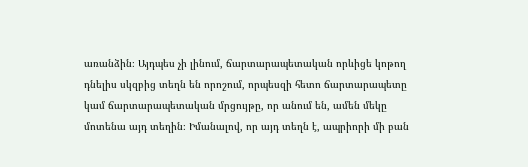առանձին։ Այդպես չի լինում, ճարտարապետական որևիցե կոթող դնելիս սկզբից տեղն են որոշում, որպեսզի հետո ճարտարապետը կամ ճարտարապետական մրցույթը, որ անում են, ամեն մեկը մոտենա այդ տեղին։ Իմանալով, որ այդ տեղն է, ապրիորի մի բան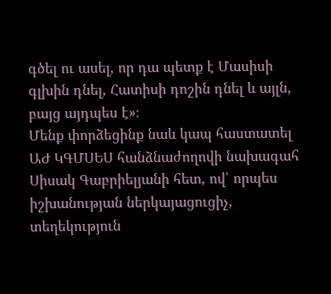գծել ու ասել, որ դա պետք է Մասիսի գլխին դնել, Հատիսի դոշին դնել և այլն, բայց այդպես է»։
Մենք փորձեցինք նաև կապ հաստատել ԱԺ ԿԳՄՍԵՍ հանձնաժողովի նախագահ Սիսակ Գաբրիելյանի հետ, ով՝ որպես իշխանության ներկայացուցիչ, տեղեկություն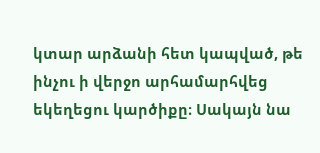կտար արձանի հետ կապված, թե ինչու ի վերջո արհամարհվեց եկեղեցու կարծիքը։ Սակայն նա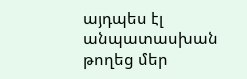այդպես էլ անպատասխան թողեց մեր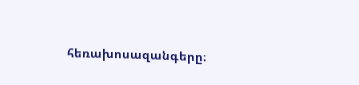հեռախոսազանգերը։